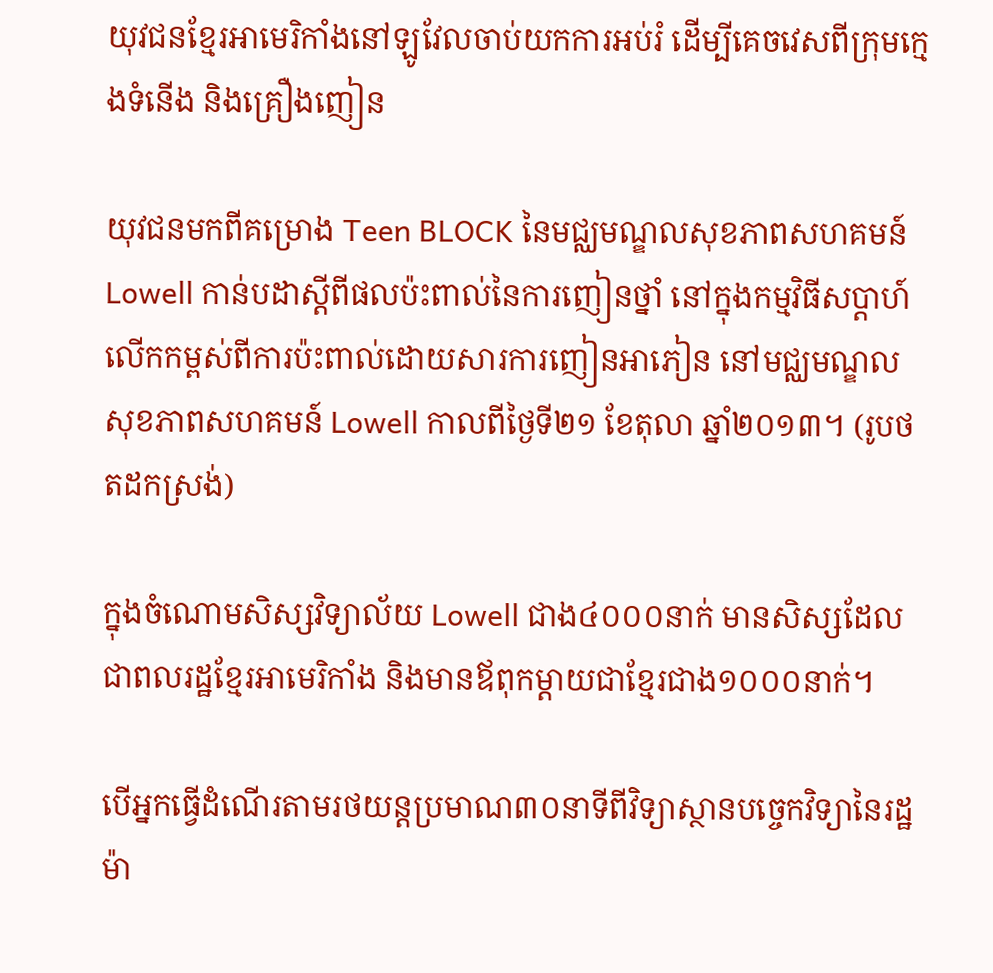យុវជនខ្មែរអាមេរិកាំងនៅឡូវែលចាប់យកការអប់រំ ដើម្បីគេចវេសពីក្រុមក្មេងទំនើង និងគ្រឿងញៀន

យុវជនមកពីគម្រោង Teen BLOCK នៃមជ្ឈមណ្ឌលសុខភាពសហគមន៍ Lowell កាន់បដាស្តីពីផលប៉ះពាល់នៃការញៀនថ្នាំ នៅក្នុងកម្មវិធីសប្តាហ៍លើកកម្ពស់ពីការប៉ះពាល់ដោយសារការញៀនអាភៀន នៅមជ្ឈមណ្ឌលសុខភាពសហគមន៍ Lowell កាលពីថ្ងៃទី២១ ខែតុលា ឆ្នាំ២០១៣។ (រូបថតដកស្រង់)

ក្នុងចំណោមសិស្សវិទ្យាល័យ Lowell ជាង៤០០០នាក់ មានសិស្សដែលជាពលរដ្ឋខ្មែរអាមេរិកាំង និងមានឪពុកម្តាយជាខ្មែរជាង១០០០នាក់។

បើអ្នកធ្វើដំណើរតាមរថយន្តប្រមាណ៣០នាទីពីវិទ្យាស្ថានបច្ចេកវិទ្យានៃរដ្ឋម៉ា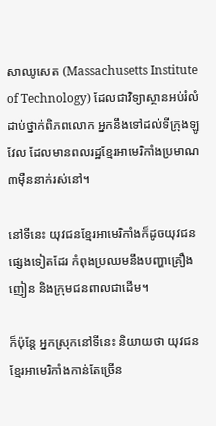សាឈូសេត (Massachusetts Institute of Technology) ដែលជាវិទ្យាស្ថានអប់រំលំដាប់ថ្នាក់ពិភពលោក អ្នកនឹងទៅដល់ទីក្រុងឡូវែល ដែលមានពលរដ្ឋខ្មែរអាមេរិកាំងប្រមាណ៣ម៉ឺននាក់រស់នៅ។

នៅទីនេះ យុវជនខ្មែរអាមេរិកាំងក៏ដូចយុវជនផ្សេងទៀតដែរ កំពុងប្រឈមនឹងបញ្ហាគ្រឿងញៀន និងក្រុមជនពាលជាដើម។

ក៏ប៉ុន្តែ អ្នកស្រុកនៅទីនេះ និយាយថា យុវជនខ្មែរអាមេរិកាំងកាន់តែច្រើន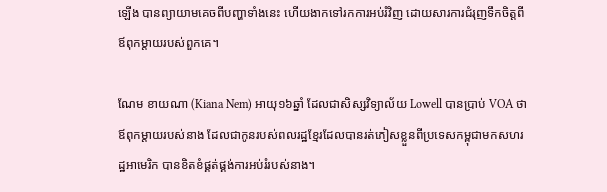ឡើង បានព្យាយាមគេចពីបញ្ហាទាំងនេះ ហើយងាកទៅរកការអប់រំវិញ ដោយសារការជំរុញទឹកចិត្តពីឪពុកម្តាយរបស់ពួកគេ។

ណែម ខាយណា (Kiana Nem) អាយុ១៦ឆ្នាំ ដែលជាសិស្សវិទ្យាល័យ Lowell បានប្រាប់ VOA ថា ឪពុកម្តាយរបស់នាង ដែលជាកូនរបស់ពលរដ្ឋខ្មែរដែលបានរត់ភៀសខ្លួនពីប្រទេសកម្ពុជាមកសហរដ្ឋអាមេរិក បានខិតខំផ្គត់ផ្គង់ការអប់រំរបស់នាង។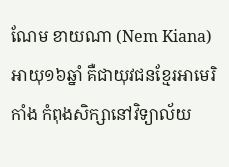ណែម ខាយណា (Nem Kiana) អាយុ១៦ឆ្នាំ គឺជាយុវជនខ្មែរអាមេរិកាំង កំពុងសិក្សានៅវិទ្យាល័យ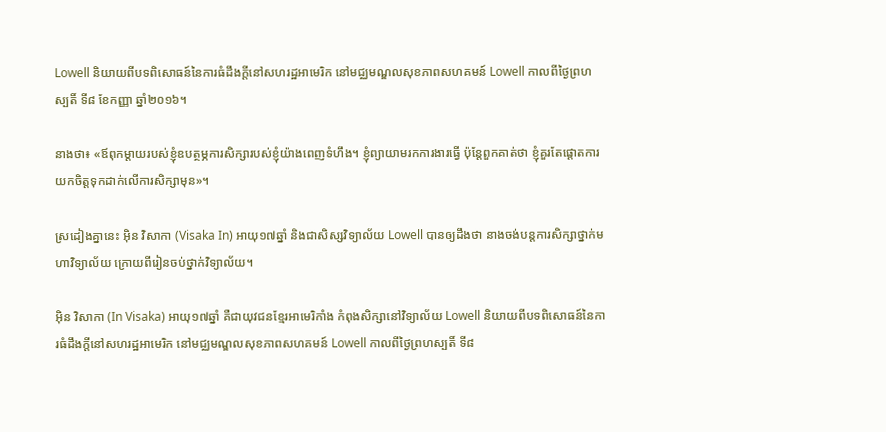Lowell និយាយពីបទពិសោធន៍នៃការធំដឹងក្តីនៅសហរដ្ឋអាមេរិក នៅមជ្ឈមណ្ឌលសុខភាពសហគមន៍ Lowell កាលពីថ្ងៃព្រហស្បតិ៍ ទី៨ ខែកញ្ញា ឆ្នាំ២០១៦។

នាងថា៖ «ឪពុកម្តាយរបស់ខ្ញុំឧបត្ថម្ភការសិក្សារបស់ខ្ញុំយ៉ាងពេញទំហឹង។ ខ្ញុំព្យាយាមរកការងារធ្វើ ប៉ុន្តែពួកគាត់ថា ខ្ញុំគួរតែផ្តោតការយកចិត្តទុកដាក់លើការសិក្សាមុន»។

ស្រដៀងគ្នានេះ អ៊ិន វិសាកា (Visaka In) អាយុ១៧ឆ្នាំ និងជាសិស្សវិទ្យាល័យ Lowell បានឲ្យដឹងថា នាងចង់បន្តការសិក្សាថ្នាក់មហាវិទ្យាល័យ ក្រោយពីរៀនចប់ថ្នាក់វិទ្យាល័យ។

អ៊ិន វិសាកា (In Visaka) អាយុ១៧ឆ្នាំ គឺជាយុវជនខ្មែរអាមេរិកាំង កំពុងសិក្សានៅវិទ្យាល័យ Lowell និយាយពីបទពិសោធន៍នៃការធំដឹងក្តីនៅសហរដ្ឋអាមេរិក នៅមជ្ឈមណ្ឌលសុខភាពសហគមន៍ Lowell កាលពីថ្ងៃព្រហស្បតិ៍ ទី៨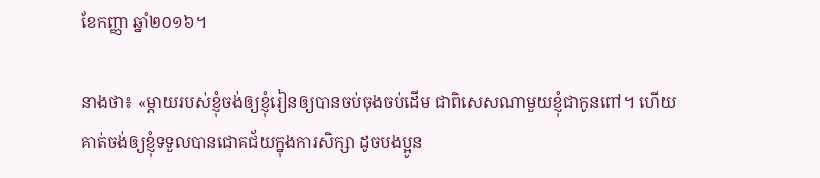ខែកញ្ញា ឆ្នាំ២០១៦។

នាងថា៖ «ម្តាយរបស់ខ្ញុំចង់ឲ្យខ្ញុំរៀនឲ្យបានចប់ចុងចប់ដើម ជាពិសេសណាមួយខ្ញុំជាកូនពៅ។ ហើយគាត់ចង់ឲ្យខ្ញុំទទួលបានជោគជ័យក្នុងការសិក្សា ដូចបងប្អូន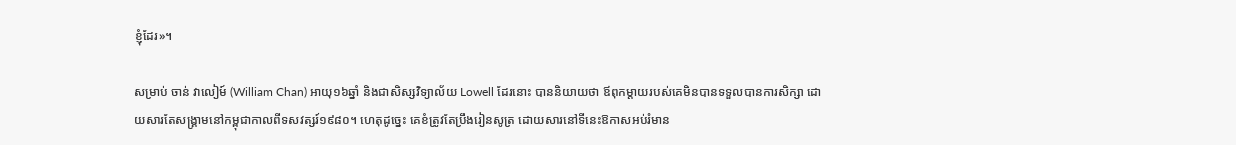ខ្ញុំដែរ»។

សម្រាប់ ចាន់ វាលៀម៍ (William Chan) អាយុ១៦ឆ្នាំ និងជាសិស្សវិទ្យាល័យ Lowell ដែរនោះ បាននិយាយថា ឪពុកម្តាយរបស់គេមិនបានទទួលបានការសិក្សា ដោយសារតែសង្គ្រាមនៅកម្ពុជាកាលពីទសវត្សរ៍១៩៨០។ ហេតុដូច្នេះ គេខំត្រូវតែប្រឹងរៀនសូត្រ ដោយសារនៅទីនេះឱកាសអប់រំមាន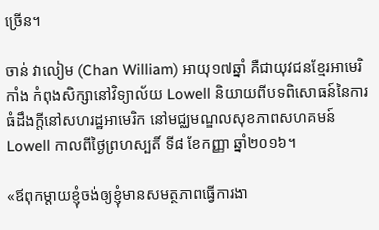ច្រើន។

ចាន់ វាលៀម (Chan William) អាយុ១៧ឆ្នាំ គឺជាយុវជនខ្មែរអាមេរិកាំង កំពុងសិក្សានៅវិទ្យាល័យ Lowell និយាយពីបទពិសោធន៍នៃការធំដឹងក្តីនៅសហរដ្ឋអាមេរិក នៅមជ្ឈមណ្ឌលសុខភាពសហគមន៍ Lowell កាលពីថ្ងៃព្រហស្បតិ៍ ទី៨ ខែកញ្ញា ឆ្នាំ២០១៦។

«ឪពុកម្តាយខ្ញុំចង់ឲ្យខ្ញុំមានសមត្ថភាពធ្វើការងា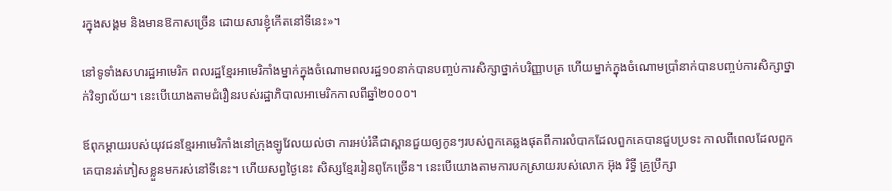រក្នុងសង្គម និងមានឱកាសច្រើន ដោយសារខ្ញុំកើតនៅទីនេះ»។

នៅទូទាំងសហរដ្ឋអាមេរិក ពលរដ្ឋខ្មែរអាមេរិកាំងម្នាក់ក្នុងចំណោមពលរដ្ឋ១០នាក់បានបញ្ចប់ការសិក្សាថ្នាក់បរិញ្ញាបត្រ ហើយម្នាក់ក្នុងចំណោមប្រាំនាក់បានបញ្ចប់ការសិក្សាថ្នាក់វិទ្យាល័យ។ នេះបើយោងតាមជំរឿនរបស់រដ្ឋាភិបាលអាមេរិកកាលពីឆ្នាំ២០០០។

ឪពុកម្តាយរបស់យុវជនខ្មែរអាមេរិកាំងនៅក្រុងឡូវែលយល់ថា ការអប់រំគឺជាស្ពានជួយឲ្យកូនៗរបស់ពួកគេឆ្លងផុតពីការលំបាកដែលពួកគេបានជួបប្រទះ កាលពីពេលដែលពួកគេបានរត់ភៀសខ្លួនមករស់នៅទីនេះ។ ហើយសព្វថ្ងៃនេះ សិស្សខ្មែររៀនពូកែច្រើន។ នេះបើយោងតាមការបកស្រាយរបស់លោក អ៊ុង រិទ្ធី គ្រូប្រឹក្សា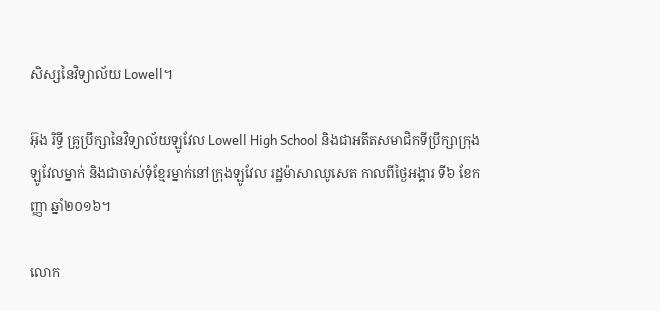សិស្សនៃវិទ្យាល័យ Lowell។

អ៊ុង រិទ្ធី គ្រូប្រឹក្សានៃវិទ្យាល័យឡូវែល Lowell High School និងជាអតីតសមាជិកទីប្រឹក្សាក្រុងឡូវែលម្នាក់ និងជាចាស់ទុំខ្មែរម្នាក់នៅក្រុងឡូវែល រដ្ឋម៉ាសាឈូសេត កាលពីថ្ងៃអង្គារ ទី៦ ខែកញ្ញា ឆ្នាំ២០១៦។

លោក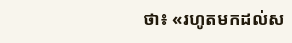ថា៖ «រហូតមកដល់ស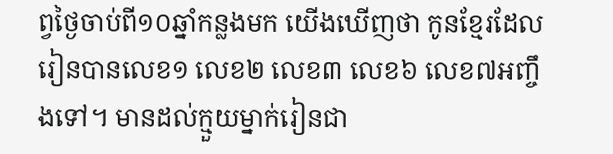ព្វថ្ងៃចាប់ពី១០ឆ្នាំកន្លងមក យើងឃើញថា កូនខ្មែរដែលរៀនបានលេខ១ លេខ២ លេខ៣ លេខ៦ លេខ៧អញ្ចឹងទៅ។ មានដល់ក្មួយម្នាក់រៀនជា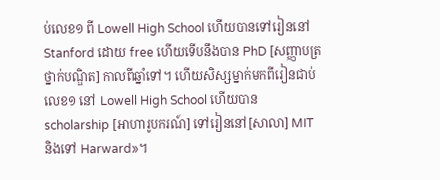ប់លេខ១ ពី Lowell High School ហើយបានទៅរៀននៅ Stanford ដោយ free ហើយទើបនឹងបាន PhD [សញ្ញាបត្រថ្នាក់បណ្ឌិត] កាលពីឆ្នាំទៅ។ ហើយសិស្សម្នាក់មកពីរៀនជាប់លេខ១ នៅ Lowell High School ហើយបាន scholarship [អាហារូបករណ៍] ទៅរៀននៅ[សាលា] MIT និងទៅ Harward»។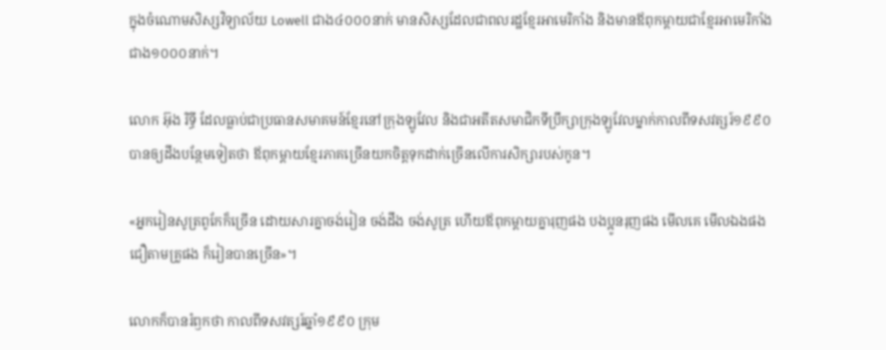ក្នុងចំណោមសិស្សវិទ្យាល័យ Lowell ជាង៤០០០នាក់ មានសិស្សដែលជាពលរដ្ឋខ្មែរអាមេរិកាំង និងមានឪពុកម្តាយជាខ្មែរអាមេរិកាំងជាង១០០០នាក់។

លោក អ៊ុង រិទ្ធី ដែលធ្លាប់ជាប្រធានសមាគមន៍ខ្មែរនៅក្រុងឡូវែល និងជាអតីតសមាជិកទីប្រឹក្សាក្រុងឡូវែលម្នាក់កាលពីទសវត្សរ៍១៩៩០ បានឲ្យដឹងបន្ថែមទៀតថា ឪពុកម្តាយខ្មែរភាគច្រើនយកចិត្តទុកដាក់ច្រើនលើការសិក្សារបស់កូន។

«អ្នករៀនសូត្រពូកែក៏ច្រើន ដោយសារគ្នាចង់រៀន ចង់ដឹង ចង់សូត្រ ហើយឪពុកម្តាយគ្នារុញផង បងប្អូនរុញផង មើលគេ មើលឯងផង ជឿតាមគ្រូផង ក៏រៀនបានច្រើន»។

លោកក៏បានរំឭកថា កាលពីទសវត្សរ៍ឆ្នាំ១៩៩០ ក្រុម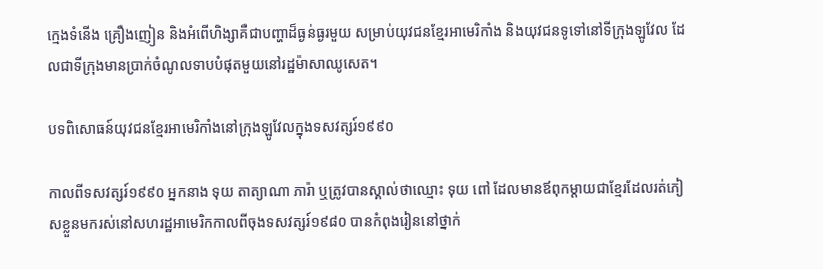ក្មេងទំនើង គ្រឿងញៀន និងអំពើហិង្សាគឺជាបញ្ហាដ៏ធ្ងន់ធ្ងរមួយ សម្រាប់យុវជនខ្មែរអាមេរិកាំង និងយុវជនទូទៅនៅទីក្រុងឡូវែល ដែលជាទីក្រុងមានប្រាក់ចំណូលទាបបំផុតមួយនៅរដ្ឋម៉ាសាឈូសេត។

បទពិសោធន៍យុវជនខ្មែរអាមេរិកាំងនៅក្រុងឡូវែលក្នុងទសវត្សរ៍១៩៩០

កាលពីទសវត្សរ៍១៩៩០ អ្នកនាង ទុយ តាត្យាណា ភារ៉ា ឬត្រូវបានស្គាល់ថាឈ្មោះ ទុយ ពៅ ដែលមានឪពុកម្តាយជាខ្មែរដែលរត់ភៀសខ្លួនមករស់នៅសហរដ្ឋអាមេរិកកាលពីចុងទសវត្សរ៍១៩៨០ បានកំពុងរៀននៅថ្នាក់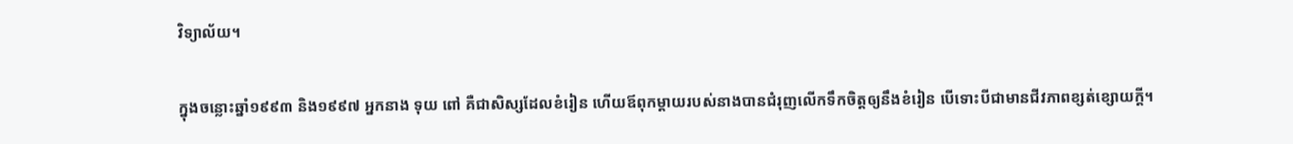វិទ្យាល័យ។

ក្នុងចន្លោះឆ្នាំ១៩៩៣ និង១៩៩៧ អ្នកនាង ទុយ ពៅ គឺជាសិស្សដែលខំរៀន ហើយឪពុកម្តាយរបស់នាងបានជំរុញលើកទឹកចិត្តឲ្យនឹងខំរៀន បើទោះបីជាមានជីវភាពខ្សត់ខ្សោយក្តី។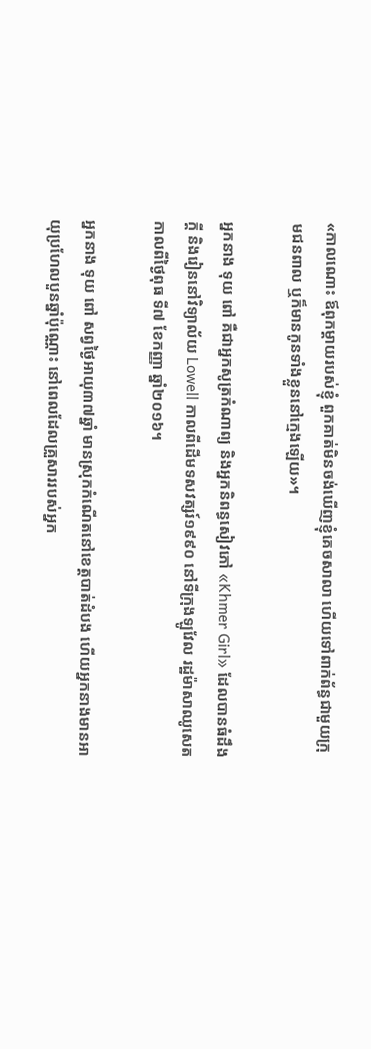«កាលណោះ ឪពុកម្តាយរបស់ខ្ញុំ ពួកគាត់មិនចង់ឃើញខ្ញុំគេចសាលា ហើយទៅពាក់ព័ន្ធជាមួយក្រុមជនពាល ឬក៏មានកូនទាំងខ្លួននៅក្មេងឡើយ»។

អ្នកនាង ទុយ ពៅ គឺជាអ្នកសូត្រកំណាព្យ និងអ្នកនិពន្ធសៀវភៅ «Khmer Girl» ដែលបានធំដឹងក្តី និងរៀននៅវិទ្យាល័យ Lowell កាលពីដើមទសវត្សរ៍១៩៩០ នៅទីក្រុងឡូវែល រដ្ឋម៉ាសាឈូសេត កាលពីថ្ងៃពុធ ទី៧ ខែកញ្ញា ឆ្នាំ២០១៦។

អ្នកនាង ទុយ ពៅ សព្វថ្ងៃអាយុ៣៧ឆ្នាំ មានសុ្រកកំណើតនៅខេត្តបាត់ដំបង ហើយអ្នកនាងមានអាយុប្រហែលបួនឆ្នាំប៉ុណ្ណោះ នៅពេលដែលគ្រួសាររបស់អ្នក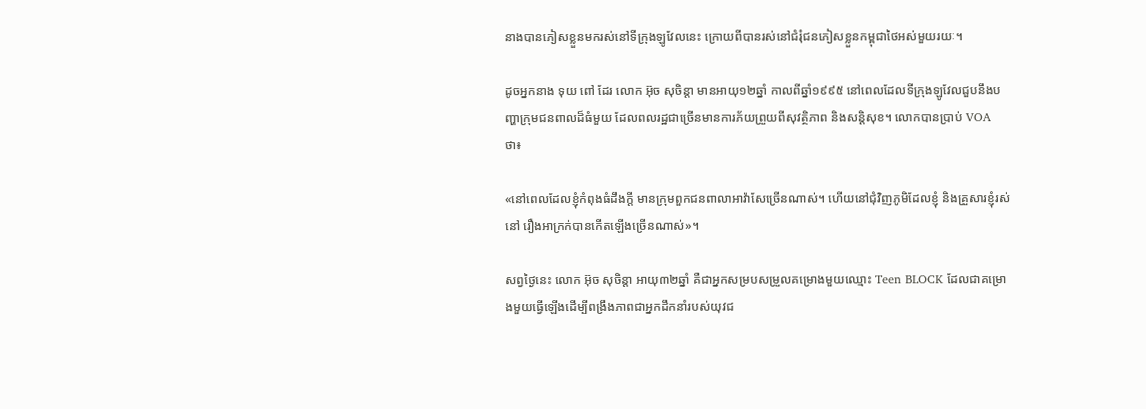នាងបានភៀសខ្លួនមករស់នៅទីក្រុងឡូវែលនេះ ក្រោយពីបានរស់នៅជំរុំជនភៀសខ្លួនកម្ពុជាថៃអស់មួយរយៈ។

ដូចអ្នកនាង ទុយ ពៅ ដែរ លោក អ៊ុច សុចិន្តា មានអាយុ១២ឆ្នាំ កាលពីឆ្នាំ១៩៩៥ នៅពេលដែលទីក្រុងឡូវែលជួបនឹងបញ្ហាក្រុមជនពាលដ៏ធំមួយ ដែលពលរដ្ឋជាច្រើនមានការភ័យព្រួយពីសុវត្ថិភាព និងសន្តិសុខ។ លោកបានប្រាប់ VOA ថា៖

«នៅពេលដែលខ្ញុំកំពុងធំដឹងក្តី មានក្រុមពួកជនពាលាអាវ៉ាសែច្រើនណាស់។ ហើយនៅជុំវិញភូមិដែលខ្ញុំ និងគ្រួសារខ្ញុំរស់នៅ រឿងអាក្រក់បានកើតឡើងច្រើនណាស់»។

សព្វថ្ងៃនេះ លោក អ៊ុច សុចិន្តា អាយុ៣២ឆ្នាំ គឺជាអ្នកសម្របសម្រួលគម្រោងមួយឈ្មោះ Teen BLOCK ដែលជាគម្រោងមួយធ្វើឡើងដើម្បីពង្រឹងភាពជាអ្នកដឹកនាំរបស់យុវជ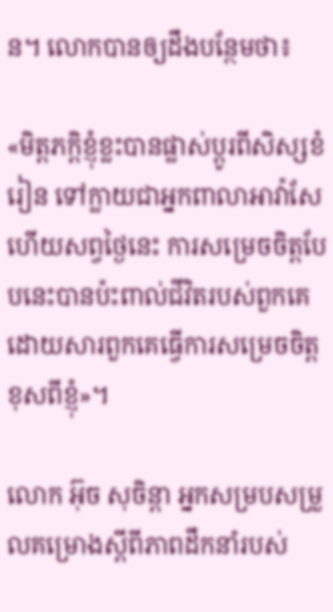ន។ លោកបានឲ្យដឹងបន្ថែមថា៖

«មិត្តភក្តិខ្ញុំខ្លះបានផ្លាស់ប្តូរពីសិស្សខំរៀន ទៅក្លាយជាអ្នកពាលាអាវ៉ាសែ ហើយសព្វថ្ងៃនេះ ការសម្រេចចិត្តបែបនេះបានប៉ះពាល់ជីវិតរបស់ពួកគេ ដោយសារពួកគេធ្វើការសម្រេចចិត្តខុសពីខ្ញុំ»។

លោក អ៊ុច សុចិន្តា អ្នកសម្របសម្រួលគម្រោងស្តីពីភាពដឹកនាំរបស់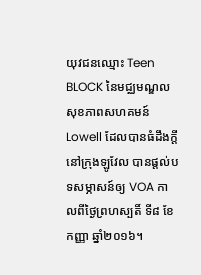យុវជនឈ្មោះ Teen BLOCK នៃមជ្ឈមណ្ឌលសុខភាពសហគមន៍ Lowell ដែលបានធំដឹងក្តីនៅក្រុងឡូវែល បានផ្តល់បទសម្ភាសន៍ឲ្យ VOA កាលពីថ្ងៃព្រហស្បតិ៍ ទី៨ ខែកញ្ញា ឆ្នាំ២០១៦។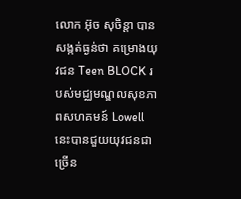លោក អ៊ុច សុចិន្តា បានសង្កត់ធ្ងន់ថា គម្រោងយុវជន Teen BLOCK របស់មជ្ឈមណ្ឌលសុខភាពសហគមន៍ Lowell នេះបានជួយយុវជនជាច្រើន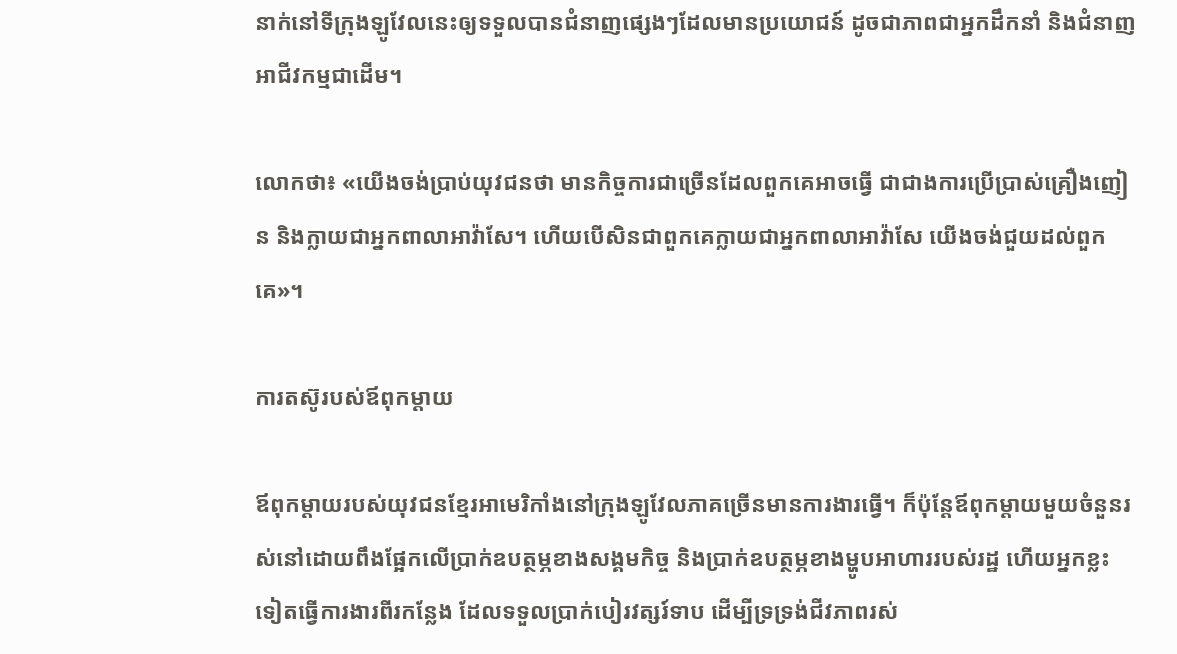នាក់នៅទីក្រុងឡូវែលនេះឲ្យទទួលបានជំនាញផ្សេងៗដែលមានប្រយោជន៍ ដូចជាភាពជាអ្នកដឹកនាំ និងជំនាញអាជីវកម្មជាដើម។

លោកថា៖ «យើងចង់ប្រាប់យុវជនថា មានកិច្ចការជាច្រើនដែលពួកគេអាចធ្វើ ជាជាងការប្រើប្រាស់គ្រឿងញៀន និងក្លាយជាអ្នកពាលាអាវ៉ាសែ។ ហើយបើសិនជាពួកគេក្លាយជាអ្នកពាលាអាវ៉ាសែ យើងចង់ជួយដល់ពួកគេ»។

ការតស៊ូរបស់ឪពុកម្តាយ

ឪពុកម្តាយរបស់យុវជនខ្មែរអាមេរិកាំងនៅក្រុងឡូវែលភាគច្រើនមានការងារធ្វើ។ ក៏ប៉ុន្តែឪពុកម្តាយមួយចំនួនរស់នៅដោយពឹងផ្អែកលើប្រាក់ឧបត្ថម្ភខាងសង្គមកិច្ច និងប្រាក់ឧបត្ថម្ភខាងម្ហូបអាហាររបស់រដ្ឋ ហើយអ្នកខ្លះទៀតធ្វើការងារពីរកន្លែង ដែលទទួលប្រាក់បៀរវត្សរ៍ទាប ដើម្បីទ្រទ្រង់ជីវភាពរស់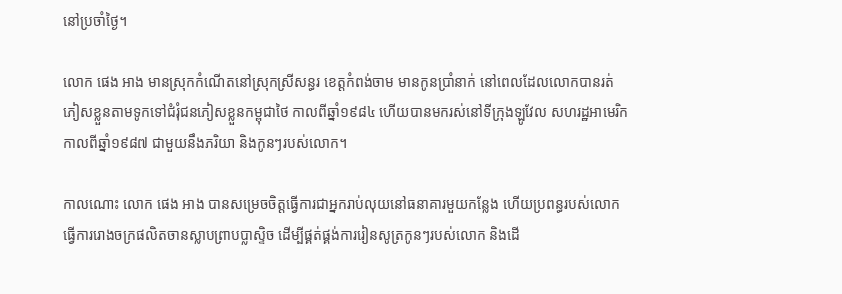នៅប្រចាំថ្ងៃ។

លោក ផេង អាង មានស្រុកកំណើតនៅស្រុកស្រីសន្ធរ ខេត្តកំពង់ចាម មានកូនប្រាំនាក់ នៅពេលដែលលោកបានរត់ភៀសខ្លួនតាមទូកទៅជំរុំជនភៀសខ្លួនកម្ពុជាថៃ កាលពីឆ្នាំ១៩៨៤ ហើយបានមករស់នៅទីក្រុងឡូវែល សហរដ្ឋអាមេរិក កាលពីឆ្នាំ១៩៨៧ ជាមួយនឹងភរិយា និងកូនៗរបស់លោក។

កាលណោះ លោក ផេង អាង បានសម្រេចចិត្តធ្វើការជាអ្នករាប់លុយនៅធនាគារមួយកន្លែង ហើយប្រពន្ធរបស់លោកធ្វើការរោងចក្រផលិតចានស្លាបព្រាបប្លាស្ទិច ដើម្បីផ្គត់ផ្គង់ការរៀនសូត្រកូនៗរបស់លោក និងដើ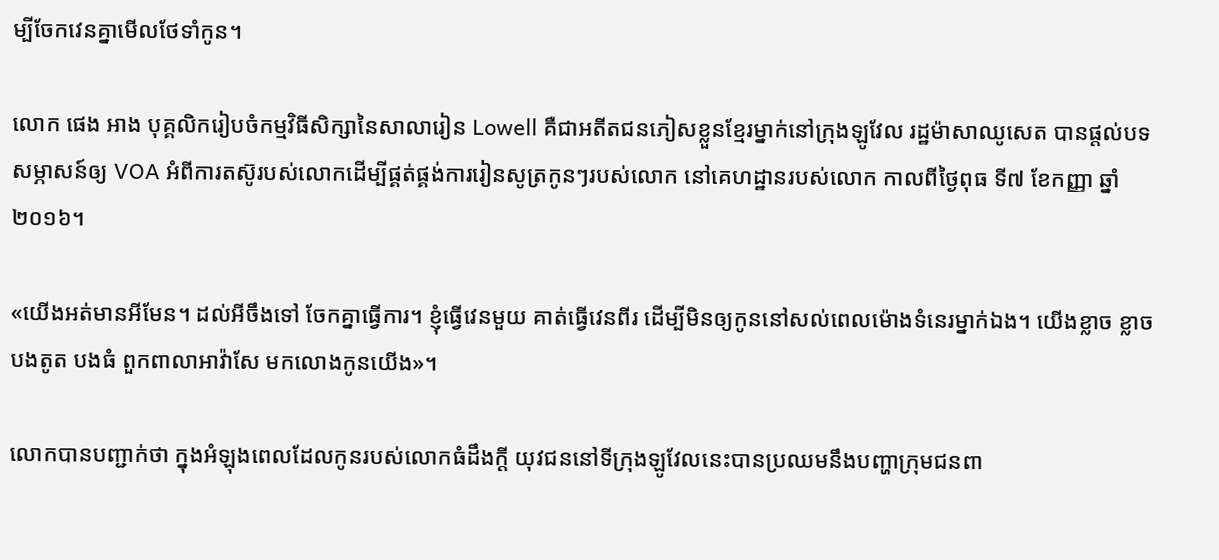ម្បីចែកវេនគ្នាមើលថែទាំកូន។

លោក ផេង អាង បុគ្គលិករៀបចំកម្មវិធីសិក្សានៃសាលារៀន Lowell គឺជាអតីតជនភៀសខ្លួនខ្មែរម្នាក់នៅក្រុងឡូវែល រដ្ឋម៉ាសាឈូសេត បានផ្តល់បទសម្ភាសន៍ឲ្យ VOA អំពីការតស៊ូរបស់លោកដើម្បីផ្គត់ផ្គង់ការរៀនសូត្រកូនៗរបស់លោក នៅគេហដ្ឋានរបស់លោក កាលពីថ្ងៃពុធ ទី៧ ខែកញ្ញា ឆ្នាំ២០១៦។

«យើងអត់មានអីមែន។ ដល់អីចឹងទៅ ចែកគ្នាធ្វើការ។ ខ្ញុំធ្វើវេនមួយ គាត់ធ្វើវេនពីរ ដើម្បីមិនឲ្យកូននៅសល់ពេលម៉ោងទំនេរម្នាក់ឯង។ យើងខ្លាច ខ្លាចបងតូត បងធំ ពួកពាលាអាវ៉ាសែ មកលោងកូនយើង»។

លោកបានបញ្ជាក់ថា ក្នុងអំឡុងពេលដែលកូនរបស់លោកធំដឹងក្តី យុវជននៅទីក្រុងឡូវែលនេះបានប្រឈមនឹងបញ្ហាក្រុមជនពា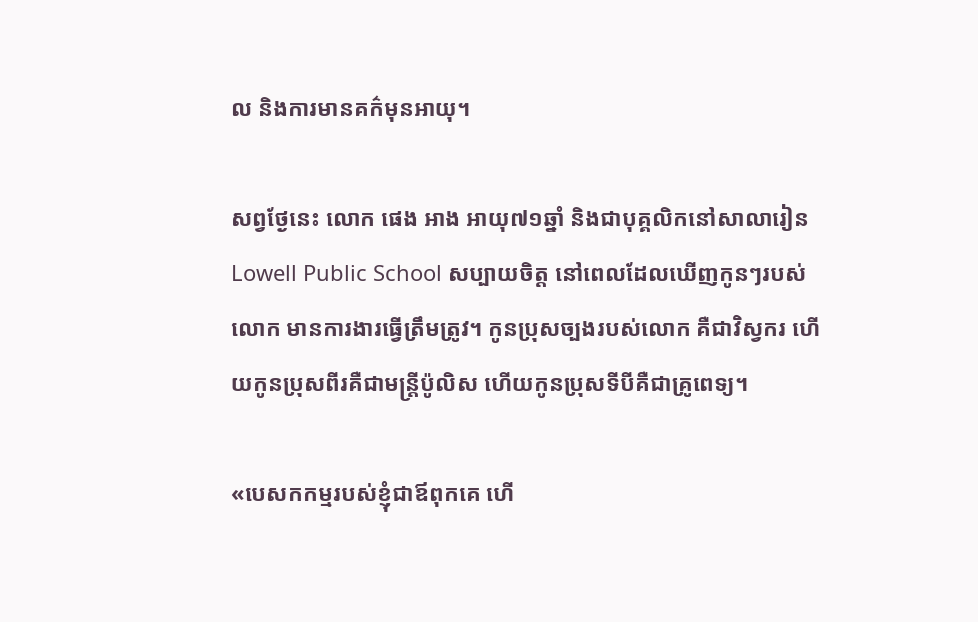ល និងការមានគក៌មុនអាយុ។

សព្វថែ្ងនេះ លោក ផេង អាង អាយុ៧១ឆ្នាំ និងជាបុគ្គលិកនៅសាលារៀន Lowell Public School សប្បាយចិត្ត នៅពេលដែលឃើញកូនៗរបស់លោក មានការងារធ្វើត្រឹមត្រូវ។ កូនប្រុសច្បងរបស់លោក គឺជាវិស្វករ ហើយកូនប្រុសពីរគឺជាមន្ត្រីប៉ូលិស ហើយកូនប្រុសទីបីគឺជាគ្រូពេទ្យ។

«បេសកកម្មរបស់ខ្ញុំជាឪពុកគេ ហើ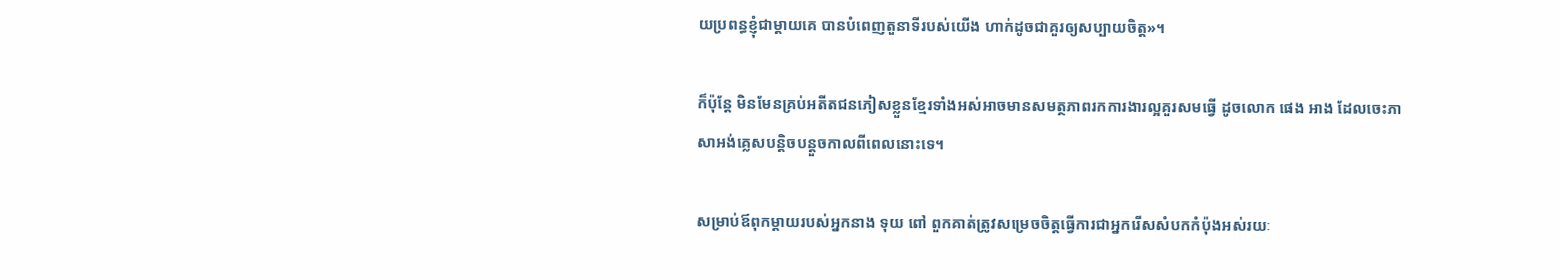យប្រពន្ធខ្ញុំជាម្តាយគេ បានបំពេញតួនាទីរបស់យើង ហាក់ដូចជាគួរឲ្យសប្បាយចិត្ត»។

ក៏ប៉ុន្តែ មិនមែនគ្រប់អតីតជនភៀសខ្លួនខ្មែរទាំងអស់អាចមានសមត្ថភាពរកការងារល្អគួរសមធ្វើ ដូចលោក ផេង អាង ដែលចេះភាសាអង់គ្លេសបន្តិចបន្តួចកាលពីពេលនោះទេ។

សម្រាប់ឪពុកម្តាយរបស់អ្នកនាង ទុយ ពៅ ពួកគាត់ត្រូវសម្រេចចិត្តធ្វើការជាអ្នករើសសំបកកំប៉ុងអស់រយៈ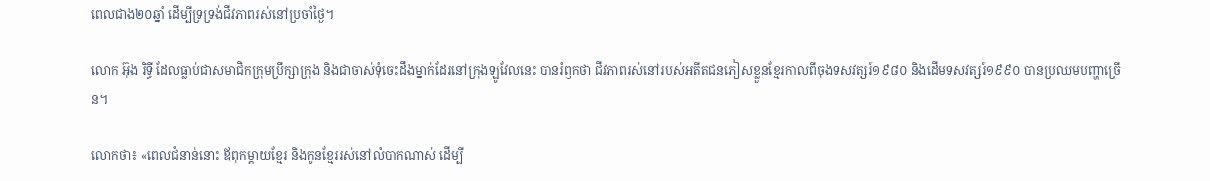ពេលជាង២០ឆ្នាំ ដើម្បីទ្រទ្រង់ជីវភាពរស់នៅប្រចាំថ្ងៃ។

លោក អ៊ុង រិទ្ធី ដែលធ្លាប់ជាសមាជិកក្រុមប្រឹក្សាក្រុង និងជាចាស់ទុំចេះដឹងម្នាក់ដែរនៅក្រុងឡូវែលនេះ បានរំឭកថា ជីវភាពរស់នៅរបស់អតីតជនភៀសខ្លួនខ្មែរកាលពីចុងទសវត្សរ៍១៩៨០ និងដើមទសវត្សរ៍១៩៩០ បានប្រឈមបញ្ហាច្រើន។

លោកថា៖ «ពេលជំនាន់នោះ ឪពុកម្តាយខ្មែរ និងកូនខ្មែររស់នៅលំបាកណាស់ ដើម្បី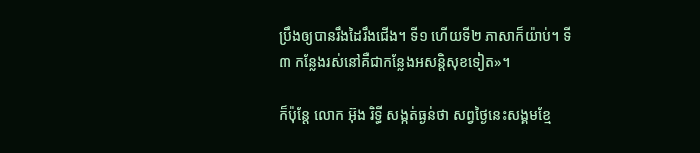ប្រឹងឲ្យបានរឹងដៃរឹងជើង។ ទី១ ហើយទី២ ភាសាក៏យ៉ាប់។ ទី៣ កន្លែងរស់នៅគឺជាកន្លែងអសន្តិសុខទៀត»។

ក៏ប៉ុន្តែ លោក អ៊ុង រិទ្ធី សង្កត់ធ្ងន់ថា សព្វថ្ងៃនេះសង្គមខ្មែ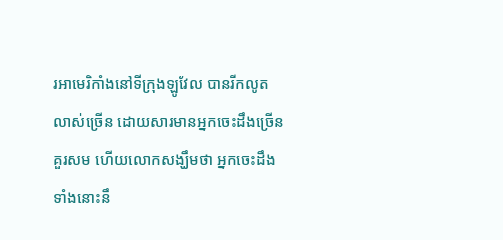រអាមេរិកាំងនៅទីក្រុងឡូវែល បានរីកលូតលាស់ច្រើន ដោយសារមានអ្នកចេះដឹងច្រើនគួរសម ហើយលោកសង្ឃឹមថា អ្នកចេះដឹងទាំងនោះនឹ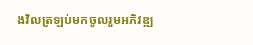ងវិលត្រឡប់មកចូលរួមអភិវឌ្ឍ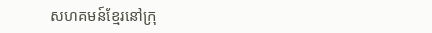សហគមន៍ខ្មែរនៅក្រុ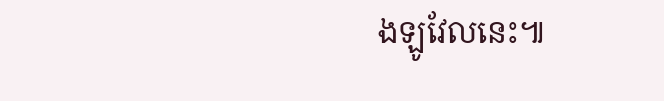ងឡូវែលនេះ៕